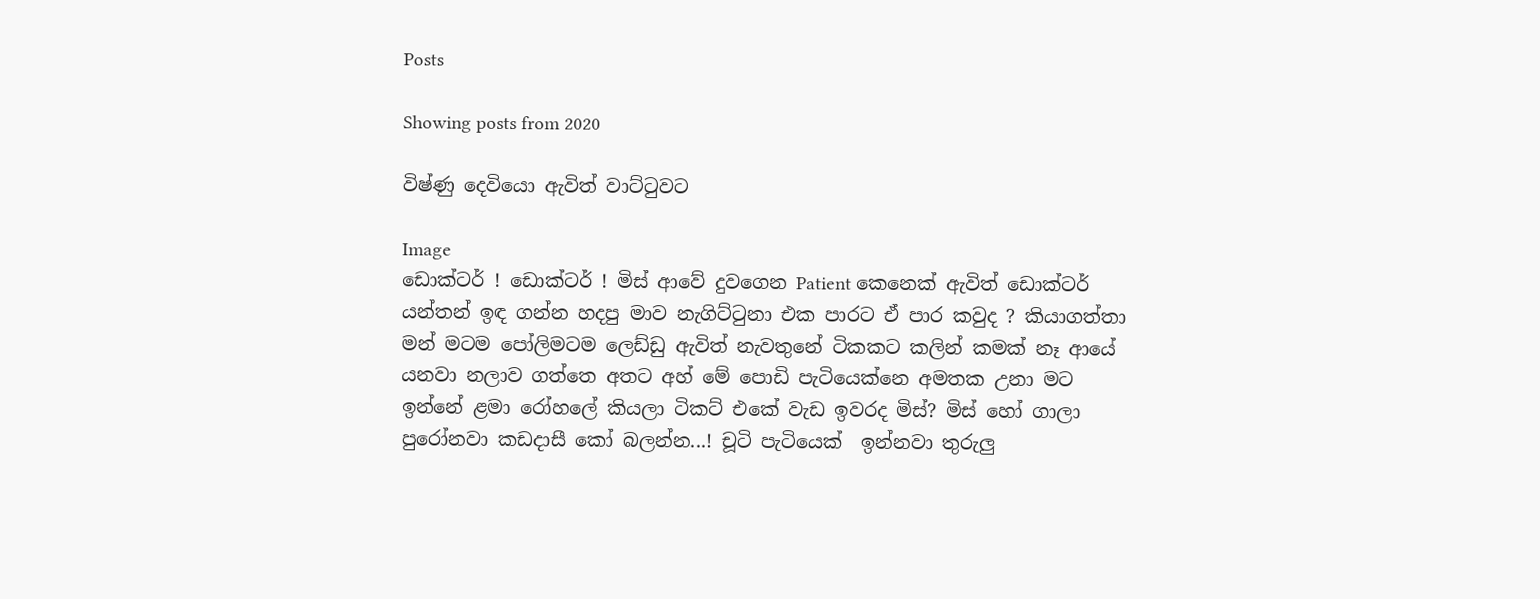Posts

Showing posts from 2020

විෂ්ණු දෙවියො ඇවිත් වාට්ටුවට

Image
ඩොක්‍ටර් ! ඩොක්ටර් ! මිස් ආවේ දුවගෙන Patient කෙනෙක් ඇවිත් ඩොක්ටර්  යන්තන් ඉඳ ගන්න හදපු මාව නැගිට්ටුනා එක පාරට ඒ පාර කවුද ? කියාගත්තා මන් මටම පෝලිමටම ලෙඩ්ඩු ඇවිත් නැවතුනේ ටිකකට කලින් කමක් නෑ ආයේ යනවා නලාව ගත්තෙ අතට අහ් මේ පොඩි පැටියෙක්නෙ අමතක උනා මට ඉන්නේ ළමා රෝහලේ කියලා ටිකට් එකේ වැඩ ඉවරද මිස්? මිස් හෝ ගාලා පුරෝනවා කඩදාසී කෝ බලන්න...! චූටි පැටියෙක්  ඉන්නවා තුරුලු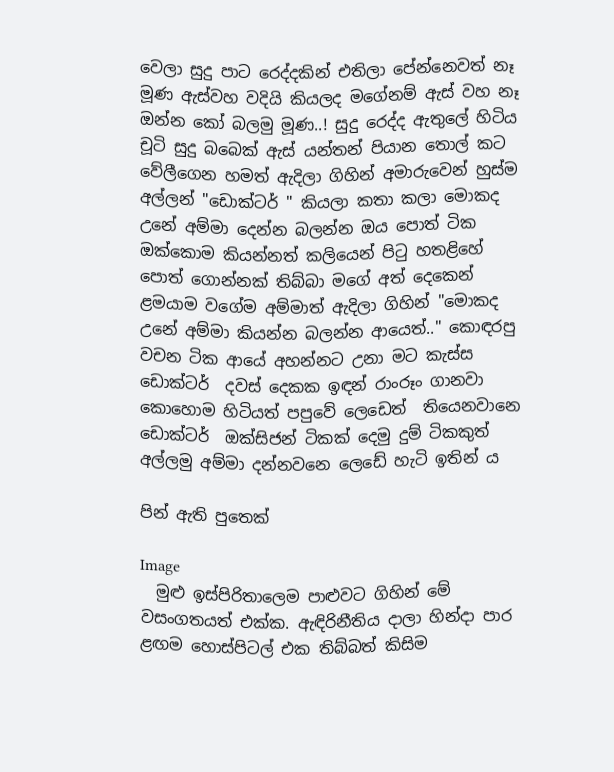වෙලා සුදු පාට රෙද්දකින් එතිලා පේන්නෙවත් නෑ මූණ ඇස්වහ වදියි කියලද මගේනම් ඇස් වහ නෑ ඔන්න කෝ බලමු මූණ..! සුදු රෙද්ද ඇතුලේ හිටිය චූටි සුදු බබෙක් ඇස් යන්තන් පියාන තොල් කට වේලීගෙන හමත් ඇදිලා ගිහින් අමාරුවෙන් හුස්ම අල්ලන් "ඩොක්ටර් " කියලා කතා කලා මොකද උනේ අම්මා දෙන්න බලන්න ඔය පොත් ටික ඔක්කොම කියන්නත් කලියෙන් පිටු හතළිහේ පොත් ගොන්නක් තිබ්බා මගේ අත් දෙකෙන් ළමයාම වගේම අම්මාත් ඇදිලා ගිහින් "මොකද උනේ අම්මා කියන්න බලන්න ආයෙත්.." කොඳරපු වචන ටික ආයේ අහන්නට උනා මට කැස්ස ඩොක්ටර්  දවස් දෙකක ඉඳන් රාංරූං ගානවා කොහොම හිටියත් පපුවේ ලෙඩෙත්  තියෙනවානෙ ඩොක්ටර්  ඔක්සිජන් ටිකක් දෙමු දුම් ටිකකුත් අල්ලමු අම්මා දන්නවනෙ ලෙඩේ හැටි ඉතින් ය

පින් ඇති පුතෙක්

Image
  මුළු ඉස්පිරිතාලෙම පාළුවට ගිහින් මේ වසංගතයත් එක්ක. ඇඳිරිනීතිය දාලා හින්දා පාර ළඟම හොස්පිටල් එක තිබ්බත් කිසිම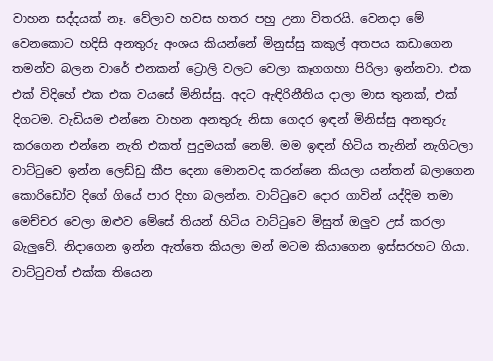වාහන සද්දයක් නෑ. වේලාව හවස හතර පහු උනා විතරයි. වෙනදා මේ වෙනකොට හදිසි අනතුරු අංශය කියන්නේ මිනුස්සු කකුල් අතපය කඩාගෙන තමන්ව බලන වාරේ එනකන් ට්‍රොලි වලට වෙලා කෑගගහා පිරිලා ඉන්නවා. එක එක් විදිහේ එක එක වයසේ මිනිස්සු. අදට ඇඳිරිනීතිය දාලා මාස තුනක්, එක් දිගටම. වැඩියම එන්නෙ වාහන අනතුරු නිසා ගෙදර ඉඳන් මිනිස්සු අනතුරු කරගෙන එන්නෙ නැති එකත් පුදුමයක් නෙම්. මම ඉඳන් හිටිය තැනින් නැගිටලා වාට්ටුවෙ ඉන්න ලෙඩ්ඩු කීප දෙනා මොනවද කරන්නෙ කියලා යන්තන් බලාගෙන කොරිඩෝව දිගේ ගියේ පාර දිහා බලන්න. වාට්ටුවෙ දොර ගාවින් යද්දිම තමා මෙච්චර වෙලා ඔළුව මේසේ තියන් හිටිය වාට්ටුවෙ මිසුත් ඔලුව උස් කරලා බැලුවේ. නිදාගෙන ඉන්න ඇත්තෙ කියලා මන් මටම කියාගෙන ඉස්සරහට ගියා. වාට්ටුවත් එක්ක තියෙන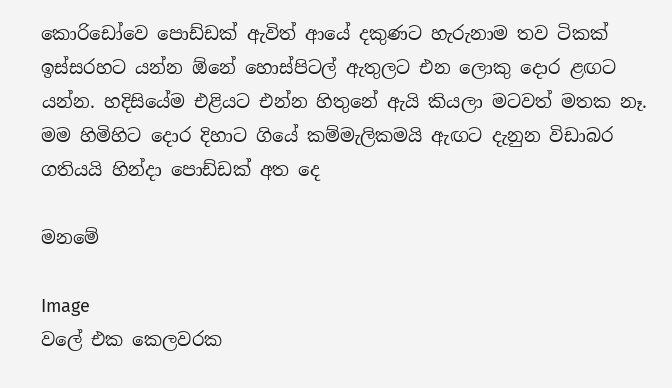කොරිඩෝවෙ පොඩ්ඩක් ඇවිත් ආයේ දකුණට හැරුනාම තව ටිකක් ඉස්සරහට යන්න ඕනේ හොස්පිටල් ඇතුලට එන ලොකු දොර ළඟට යන්න. හදිසියේම එළියට එන්න හිතුනේ ඇයි කියලා මටවත් මතක නෑ. මම හිමිහිට දොර දිහාට ගියේ කම්මැලිකමයි ඇඟට දැනුන විඩාබර ගතියයි හින්දා පොඩ්ඩක් අත දෙ

මනමේ

Image
වලේ එක කෙලවරක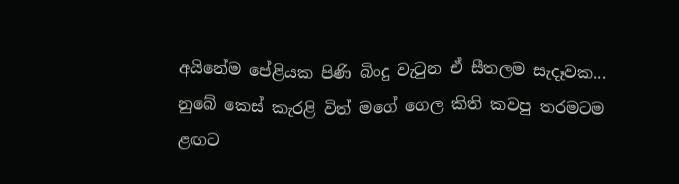අයිනේම පේළියක පිණි බිංදු වැටුන ඒ සීතලම සැදෑවක... නුබේ කෙස් කැරළි විත් මගේ ගෙල කිති කවපු තරමටම ළඟට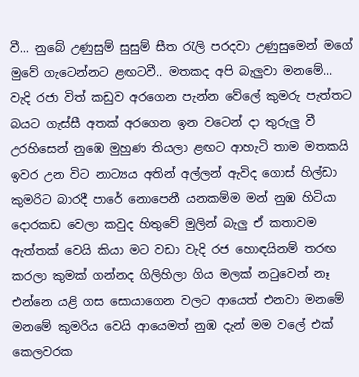වී... නුබේ උණුසුම් සුසුම් සීත රැලි පරදවා උණුසුමෙන් මගේ මුවේ ගැටෙන්නට ළඟටවී.. මතකද අපි බැලුවා මනමේ... වැදි රජා විත් කඩුව අරගෙන පැන්න වේලේ කුමරු පැත්තට බයට ගැස්සී අතක් අරගෙන ඉන වටෙන් දා තුරුලු වී උරහිසෙන් නුඹෙ මුහුණ තියලා ළඟට ආහැටි තාම මතකයි ඉවර උන විට නාට්‍යය අතින් අල්ලන් ඇවිද ගොස් හිල්ඩා කුමරිට බාරදී පාරේ නොපෙනී යනකම්ම මන් නුඹ හිටියා දොරකඩ වෙලා කවුද හිතුවේ මුලින් බැලු ඒ කතාවම ඇත්තක් වෙයි කියා මට වඩා වැදි රජ හොඳයිනම් තරඟ කරලා කුමක් ගන්නද ගිලිහිලා ගිය මලක් නටුවෙන් නෑ එන්නෙ යළි ගස සොයාගෙන වලට ආයෙත් එනවා මනමේ  මනමේ කුමරිය වෙයි ආයෙමත් නුඹ දැන් මම වලේ එක් කෙලවරක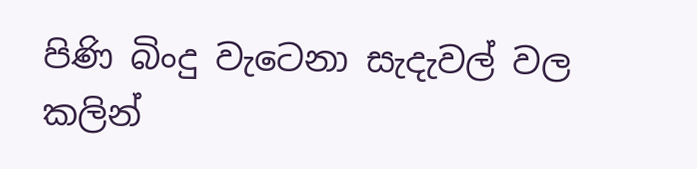පිණි බිංදු වැටෙනා සැදැවල් වල කලින්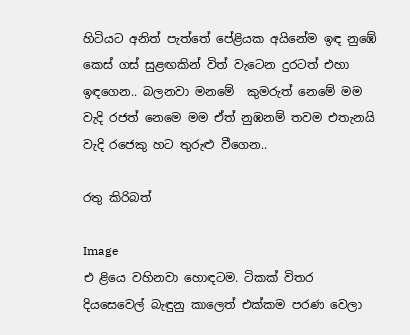හිටියට අනිත් පැත්තේ පේළියක අයිනේම ඉඳ නුඹේ කෙස් ගස් සුළඟකින් විත් වැටෙන දුරටත් එහා ඉඳගෙන.. බලනවා මනමේ  කුමරුත් නෙමේ මම වැදි රජත් නෙමෙ මම ඒත් නුඹනම් තවම එතැනයි වැදි රජෙකු හට තුරුළු වීගෙන..

රතු කිරිබත්

Image
එ ළියෙ වහිනවා හොඳටම. ටිකක් විතර දියසෙවෙල් බැඳුනු කාලෙත් එක්කම පරණ වෙලා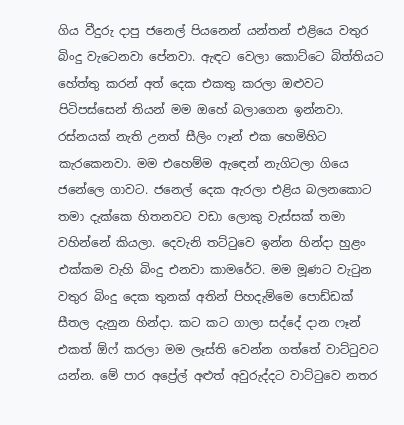ගිය වීදුරු දාපු ජනෙල් පියනෙන් යන්තන් එළියෙ වතුර බිංදු වැටෙනවා පේනවා. ඇඳට වෙලා කොට්ටෙ බිත්තියට හේත්තු කරන් අත් දෙක එකතු කරලා ඔළුවට පිටිපස්සෙන් තියන් මම ඔහේ බලාගෙන ඉන්නවා. රස්නයක් නැති උනත් සීලිං ෆෑන් එක හෙමිහිට කැරකෙනවා. මම එහෙම්ම ඇඳෙන් නැගිටලා ගියෙ ජනේලෙ ගාවට. ජනෙල් දෙක ඇරලා එළිය බලනකොට තමා දැක්කෙ හිතනවට වඩා ලොකු වැස්සක් තමා වහින්නේ කියලා. දෙවැනි තට්ටුවෙ ඉන්න හින්දා හුළං එක්කම වැහි බිංදු එනවා කාමරේට. මම මූණට වැටුන වතුර බිංදු දෙක තුනක් අතින් පිහදැම්මෙ පොඩ්ඩක් සීතල දැනුන හින්දා. කට කට ගාලා සද්දේ දාන ෆෑන් එකත් ඕෆ් කරලා මම ලෑස්ති වෙන්න ගත්තේ වාට්ටුවට යන්න. මේ පාර අප්‍රේල් අළුත් අවුරුද්දට වාට්ටුවෙ නතර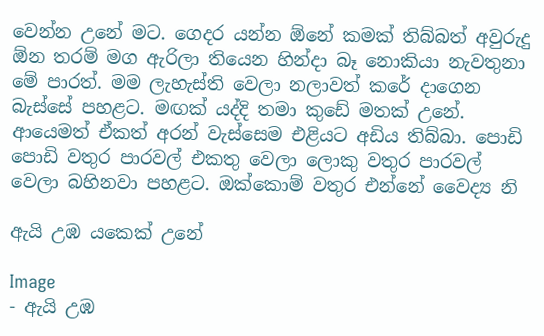වෙන්න උනේ මට. ගෙදර යන්න ඕනේ කමක් තිබ්බත් අවුරුදු ඕන තරම් මග ඇරිලා තියෙන හින්දා බෑ නොකියා නැවතුනා මේ පාරත්. මම ලැහැස්ති වෙලා නලාවත් කරේ දාගෙන බැස්සේ පහළට. මඟක් යද්දි තමා කුඩේ මතක් උනේ. ආයෙමත් ඒකත් අරන් වැස්සෙම එළියට අඩිය තිබ්බා. පොඩි පොඩි වතුර පාරවල් එකතු වෙලා ලොකු වතුර පාරවල් වෙලා බහිනවා පහළට. ඔක්කොම් වතුර එන්නේ වෛද්‍ය නි

ඇයි උඹ යකෙක් උනේ

Image
- ඇයි උඹ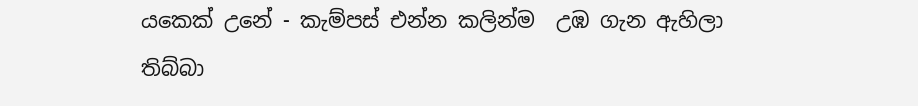යකෙක් උනේ - කැම්පස් එන්න කලින්ම  උඹ ගැන ඇහිලා තිබ්බා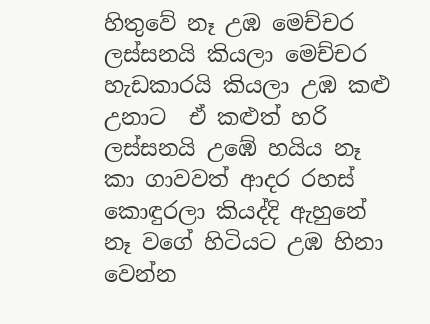හිතුවේ නෑ උඹ මෙච්චර ලස්සනයි කියලා මෙච්චර හැඩකාරයි කියලා උඹ කළු උනාට  ඒ කළුත් හරි ලස්සනයි උඹේ හයිය නෑ කා ගාවවත් ආදර රහස් කොඳුරලා කියද්දි ඇහුනේ නෑ වගේ හිටියට උඹ හිනා වෙන්න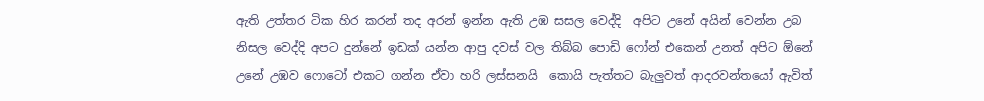ඇති උත්තර ටික හිර කරන් තද අරන් ඉන්න ඇති උඹ සසල වෙද්දි  අපිට උනේ අයින් වෙන්න උබ නිසල වෙද්දි අපට දුන්නේ ඉඩක් යන්න ආපු දවස් වල තිබ්බ පොඩි ෆෝන් එකෙන් උනත් අපිට ඕනේ උනේ උඹව ෆොටෝ එකට ගන්න ඒවා හරි ලස්සනයි  කොයි පැත්තට බැලුවත් ආදරවන්තයෝ ඇවිත්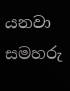යනවා සමහරු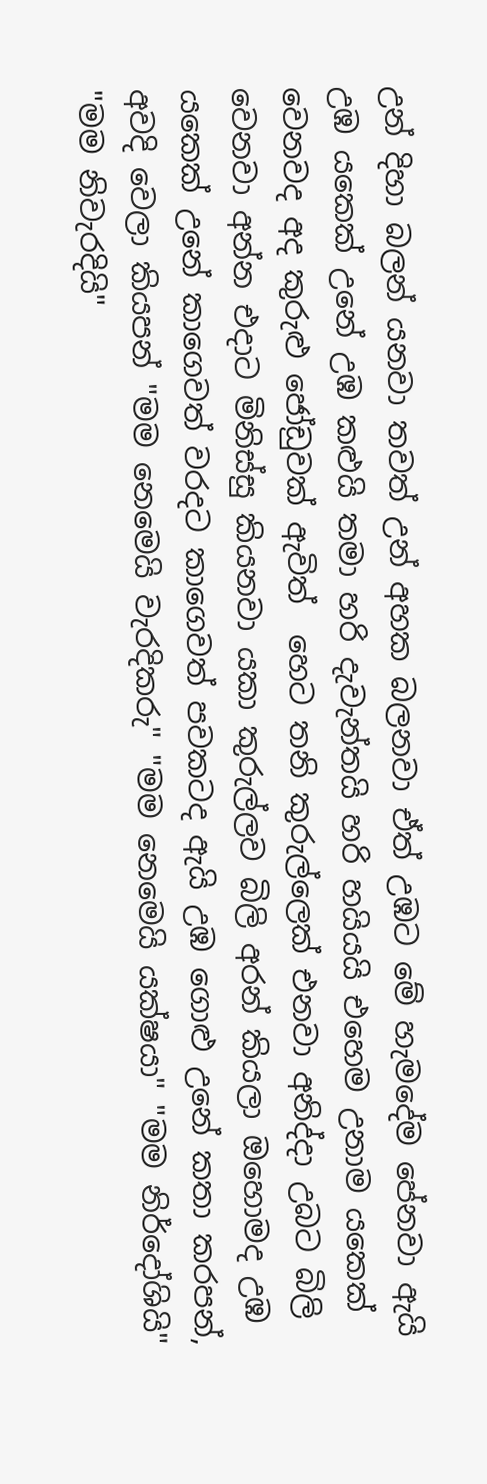උන් දිහා බලන් යනවා තවත් උන් අහක බලනවා ඒත් උඹට මේ හැමදේම පේනවා ඇයි උඹ යකෙක් උනේ උඹ කළුයි තමා හරි දැවැන්තයි හරි හයියයි එහෙම උනාම යකෙක් වෙනවද අද කුරුළු ජෝඩුවක් ඇවිත්  හෙට තනි කුරුල්ලෙක් එනවා අනිද්දා උබට බිලි වෙනවා අන්න එදාට මිනිස්සු කියනවා යකා කුරුල්ලව බිලි අරන් කියලා ඔහොමද උඹ යකෙක් උනේ කාගෙවත් වරදට කාගෙවත් පවකටද ඇයි උඹ ගොළු උනේ කතා කරපන්, අවදි වෙලා කියපන් "මම නෙමෙයි වැරදිකරු" "මම නෙමෙයි යක්ෂයා" "මම නිර්දෝශියි" "මම නිවැරදියි"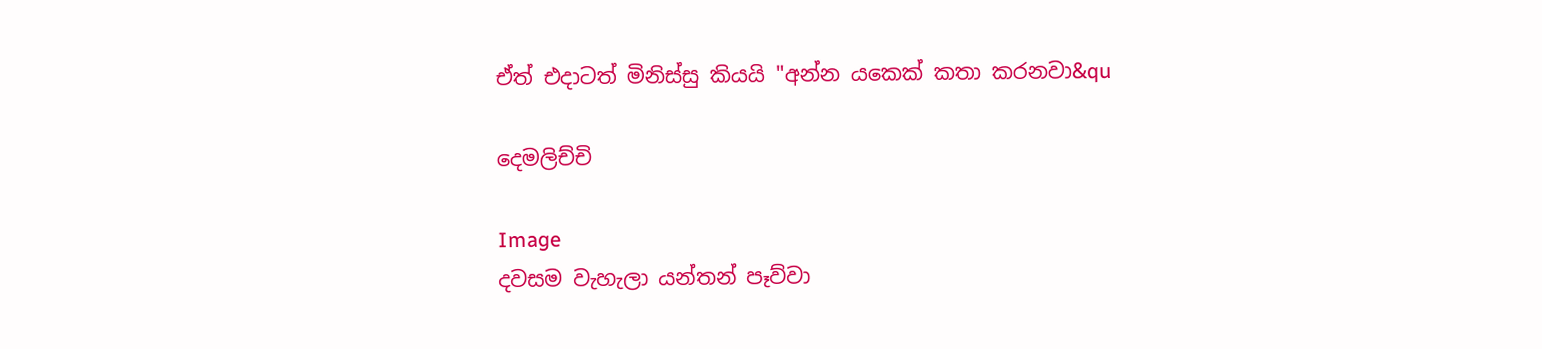ඒත් එදාටත් මිනිස්සු කියයි "අන්න යකෙක් කතා කරනවා&qu

දෙමලිච්චි

Image
දවසම වැහැලා යන්තන් පෑව්වා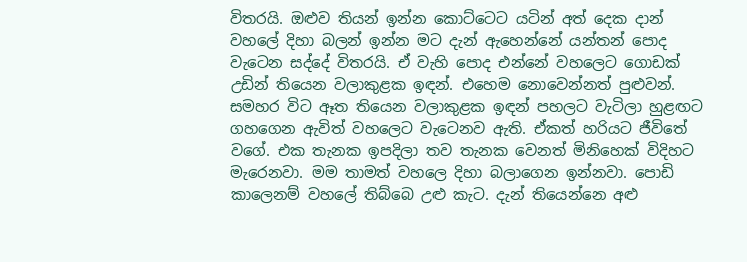විතරයි. ඔළුව තියන් ඉන්න කොට්ටෙට යටින් අත් දෙක දාන් වහලේ දිහා බලන් ඉන්න මට දැන් ඇහෙන්නේ යන්තන් පොද වැටෙන සද්දේ විතරයි. ඒ වැහි පොද එන්නේ වහලෙට ගොඩක් උඩින් තියෙන වලාකුළක ඉඳන්. එහෙම නොවෙන්නත් පුළුවන්. සමහර විට ඈත තියෙන වලාකුළක ඉඳන් පහලට වැටිලා හුළඟට ගහගෙන ඇවිත් වහලෙට වැටෙනව ඇති. ඒකත් හරියට ජීවිතේ වගේ. එක තැනක ඉපදිලා තව තැනක වෙනත් මිනිහෙක් විදිහට මැරෙනවා. මම තාමත් වහලෙ දිහා බලාගෙන ඉන්නවා. පොඩි කාලෙනම් වහලේ තිබ්බෙ උළු කැට. දැන් තියෙන්නෙ අළු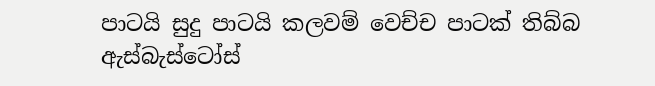පාටයි සුදු පාටයි කලවම් වෙච්ච පාටක් තිබ්බ ඇස්බැස්ටෝස්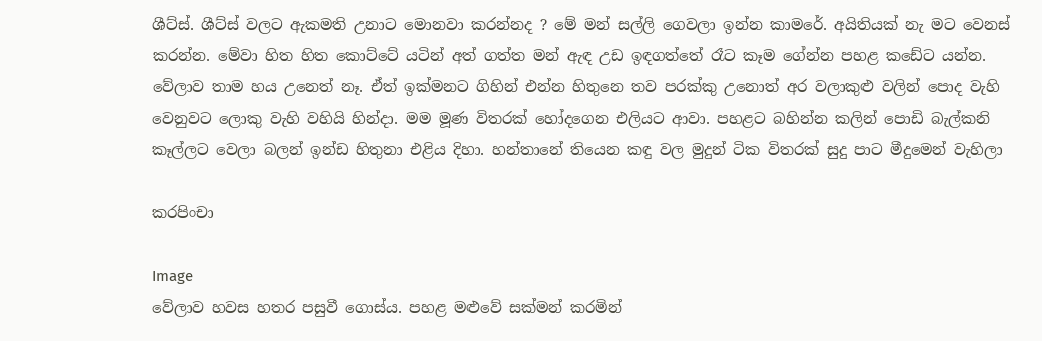ශීට්ස්. ශීට්ස් වලට ඇකමති උනාට මොනවා කරන්නද ? මේ මන් සල්ලි ගෙවලා ඉන්න කාමරේ. අයිතියක් නැ මට වෙනස් කරන්න. මේවා හිත හිත කොට්ටේ යටින් අත් ගත්ත මන් ඇඳ උඩ ඉඳගත්තේ රෑට කෑම ගේන්න පහළ කඩේට යන්න. වේලාව තාම හය උනෙත් නෑ. ඒත් ඉක්මනට ගිහින් එන්න හිතුනෙ තව පරක්කු උනොත් අර වලාකුළු වලින් පොද වැහි වෙනුවට ලොකු වැහි වහියි හින්දා. මම මූණ විතරක් හෝදගෙන එලියට ආවා. පහළට බහින්න කලින් පොඩි බැල්කනි කෑල්ලට වෙලා බලන් ඉන්ඩ හිතුනා එළිය දිහා. හන්තානේ තියෙන කඳු වල මුදුන් ටික විතරක් සුදු පාට මීදුමෙන් වැහිලා

කරපිංචා

Image
වේලාව හවස හතර පසුවී ගොස්ය. පහළ මළුවේ සක්මන් කරමින්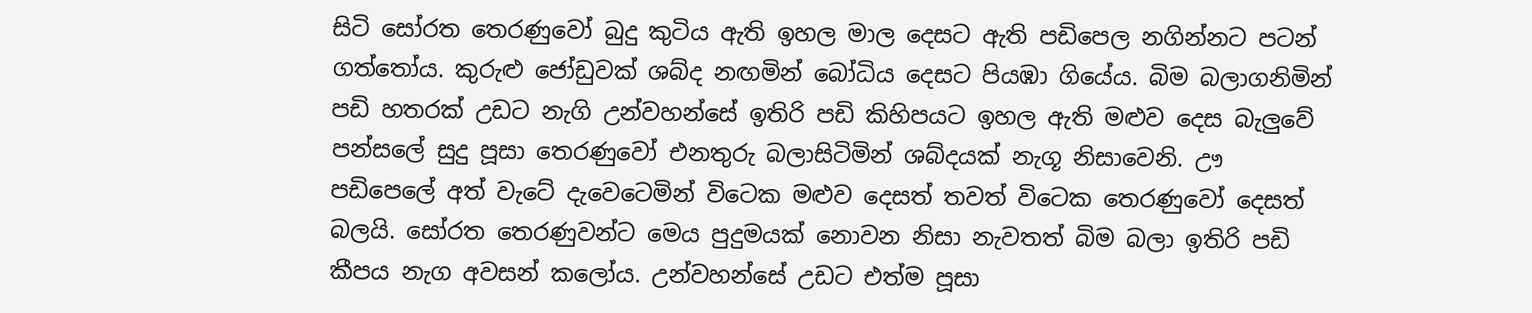සිටි සෝරත තෙරණුවෝ බුදු කුටිය ඇති ඉහල මාල දෙසට ඇති පඩිපෙල නගින්නට පටන් ගත්තෝය. කුරුළු ජෝඩුවක් ශබ්ද නඟමින් බෝධිය දෙසට පියඹා ගියේය. බිම බලාගනිමින් පඩි හතරක් උඩට නැගි උන්වහන්සේ ඉතිරි පඩි කිහිපයට ඉහල ඇති මළුව දෙස බැලුවේ පන්සලේ සුදු පූසා තෙරණුවෝ එනතුරු බලාසිටිමින් ශබ්දයක් නැගූ නිසාවෙනි. ඌ පඩිපෙලේ අත් වැටේ දැවෙටෙමින් විටෙක මළුව දෙසත් තවත් විටෙක තෙරණුවෝ දෙසත් බලයි. සෝරත තෙරණුවන්ට මෙය පුදුමයක් නොවන නිසා නැවතත් බිම බලා ඉතිරි පඩි කීපය නැග අවසන් කලෝය. උන්වහන්සේ උඩට එත්ම පූසා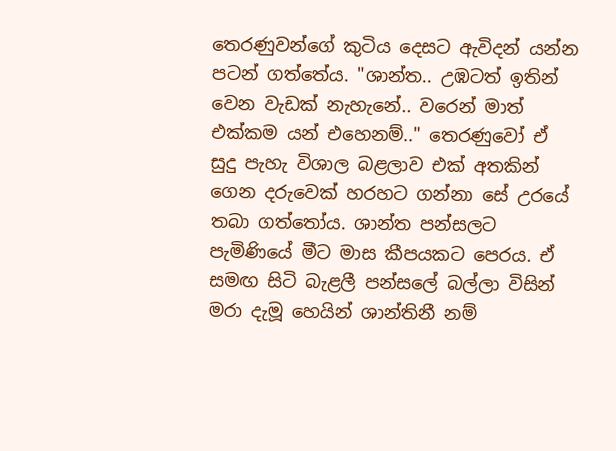තෙරණුවන්ගේ කුටිය දෙසට ඇවිදන් යන්න පටන් ගත්තේය. "ශාන්ත.. උඹටත් ඉතින් වෙන වැඩක් නැහැනේ.. වරෙන් මාත් එක්කම යන් එහෙනම්.." තෙරණුවෝ ඒ සුදු පැහැ විශාල බළලාව එක් අතකින් ගෙන දරුවෙක් හරහට ගන්නා සේ උරයේ තබා ගත්තෝය. ශාන්ත පන්සලට පැමිණියේ මීට මාස කීපයකට පෙරය. ඒ සමඟ සිටි බැළලී පන්සලේ බල්ලා විසින් මරා දැමූ හෙයින් ශාන්තිනී නම්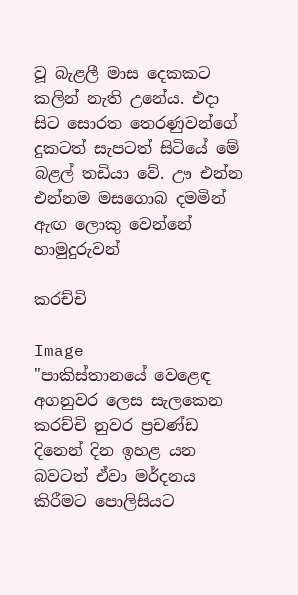වූ බැළලී මාස දෙකකට කලින් නැති උනේය. එදා සිට සොරත තෙරණුවන්ගේ දුකටත් සැපටත් සිටියේ මේ බළල් තඩියා වේ. ඌ එන්න එන්නම මසගොබ දමමින් ඇඟ ලොකු වෙන්නේ හාමුදුරුවන්

කරච්චි

Image
"පාකිස්තානයේ වෙළෙඳ අගනුවර ලෙස සැලකෙන කරච්චි නුවර ප්‍රචණ්ඩ දිනෙන් දින ඉහළ යන බවටත් ඒවා මර්දනය කිරීමට පොලිසියට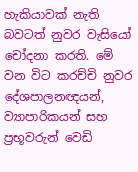හැකියාවක් නැති බවටත් නුවර වැසියෝ චෝදනා කරති. මේ වන විට කරච්චි නුවර දේශපාලනඥයන්, ව්‍යාපාරිකයන් සහ ප්‍රභූවරුන් වෙඩි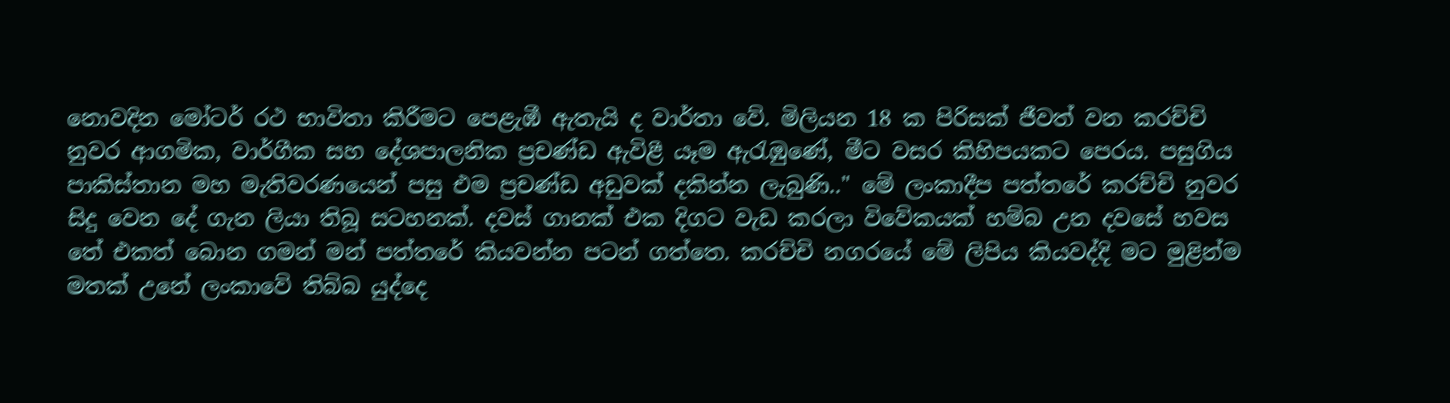නොවදින මෝටර් රථ භාවිතා කිරීමට පෙළැඹී ඇතැයි ද වාර්තා වේ. මිලියන 18 ක පිරිසක් ජීවත් වන කරච්චි නුවර ආගමික, වාර්ගීක සහ දේශපාලනික ප්‍රචණ්ඩ ඇවිළී යෑම ඇරැඹුණේ, මීට වසර කිහිපයකට පෙරය. පසුගිය පාකිස්තාන මහ මැතිවරණයෙන් පසු එම ප්‍රචණ්ඩ අඩුවක් දකින්න ලැබුණි.." මේ ලංකාදීප පත්තරේ කරච්චි නුවර සිදු වෙන දේ ගැන ලියා තිබූ සටහනක්. දවස් ගානක් එක දිගට වැඩ කරලා විවේකයක් හම්බ උන දවසේ හවස තේ එකත් බොන ගමන් මන් පත්තරේ කියවන්න පටන් ගත්තෙ. කරච්චි නගරයේ මේ ලිපිය කියවද්දි මට මුළින්ම මතක් උනේ ලංකාවේ තිබ්බ යුද්දෙ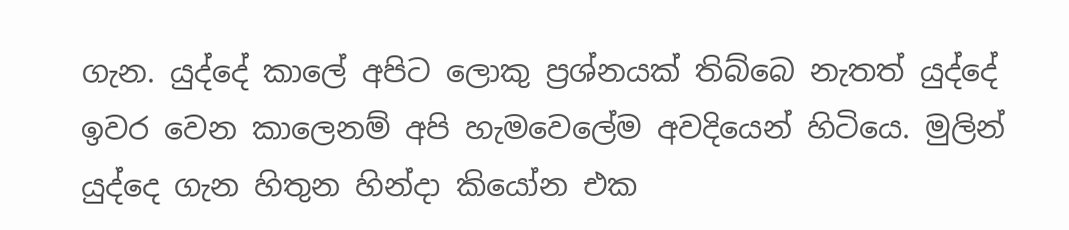ගැන. යුද්දේ කාලේ අපිට ලොකු ප්‍රශ්නයක් තිබ්බෙ නැතත් යුද්දේ ඉවර වෙන කාලෙනම් අපි හැමවෙලේම අවදියෙන් හිටියෙ. මුලින් යුද්දෙ ගැන හිතුන හින්දා කියෝන එක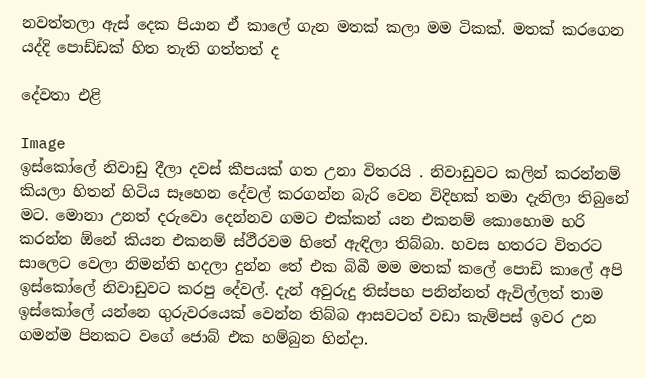නවත්තලා ඇස් දෙක පියාන ඒ කාලේ ගැන මතක් කලා මම ටිකක්. මතක් කරගෙන යද්දි පොඩ්ඩක් හිත තැති ගත්තත් ද

දේවතා එළි

Image
ඉස්කෝලේ නිවාඩු දීලා දවස් කීපයක් ගත උනා විතරයි . නිවාඩුවට කලින් කරන්නම් කියලා හිතන් හිටිය සෑහෙන දේවල් කරගන්න බැරි වෙන විදිහක් තමා දැනිලා තිබුනේ මට. මොනා උනත් දරුවො දෙන්නව ගමට එක්කන් යන එකනම් කොහොම හරි කරන්න ඕනේ කියන එකනම් ස්ථීරවම හිතේ ඇඳිලා තිබ්බා. හවස හතරට විතරට සාලෙට වෙලා නිමන්ති හදලා දුන්න තේ එක බිබී මම මතක් කලේ පොඩි කාලේ අපි ඉස්කෝලේ නිවාඩුවට කරපු දේවල්. දැන් අවුරුදු තිස්පහ පනින්නත් ඇවිල්ලත් තාම ඉස්කෝලේ යන්නෙ ගුරුවරයෙක් වෙන්න තිබ්බ ආසවටත් වඩා කැම්පස් ඉවර උන ගමන්ම පිනකට වගේ ජොබ් එක හම්බුන හින්දා.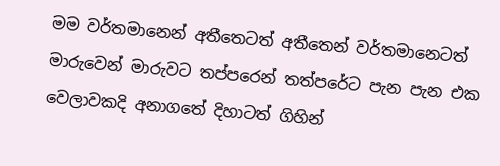මම වර්තමානෙන් අතීතෙටත් අතීතෙන් වර්තමානෙටත් මාරුවෙන් මාරුවට තප්පරෙන් තත්පරේට පැන පැන එක වෙලාවකදි අනාගතේ දිහාටත් ගිහින්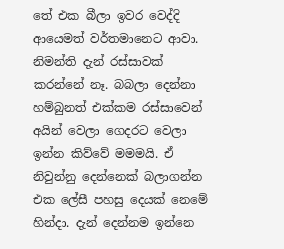තේ එක බීලා ඉවර වෙද්දි ආයෙමත් වර්තමානෙට ආවා. නිමන්ති දැන් රස්සාවක් කරන්නේ නෑ. බබලා දෙන්නා හම්බුනත් එක්කම රස්සාවෙන් අයින් වෙලා ගෙදරට වෙලා ඉන්න කිව්වේ මමමයි. ඒ නිවුන්නු දෙන්නෙක් බලාගන්න එක ලේසී පහසු දෙයක් නෙමේ හින්දා. දැන් දෙන්නම ඉන්නෙ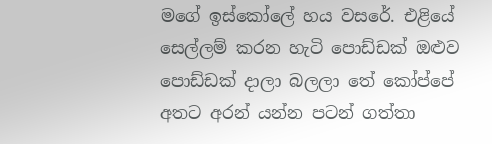මගේ ඉස්කෝලේ හය වසරේ. එළියේ සෙල්ලම් කරන හැටි පොඩ්ඩක් ඔළුව පොඩ්ඩක් දාලා බලලා තේ කෝප්පේ අතට අරන් යන්න පටන් ගත්තා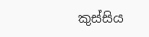කුස්සිය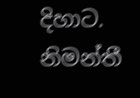දිහාට. නිමන්තී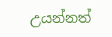උයන්නත්